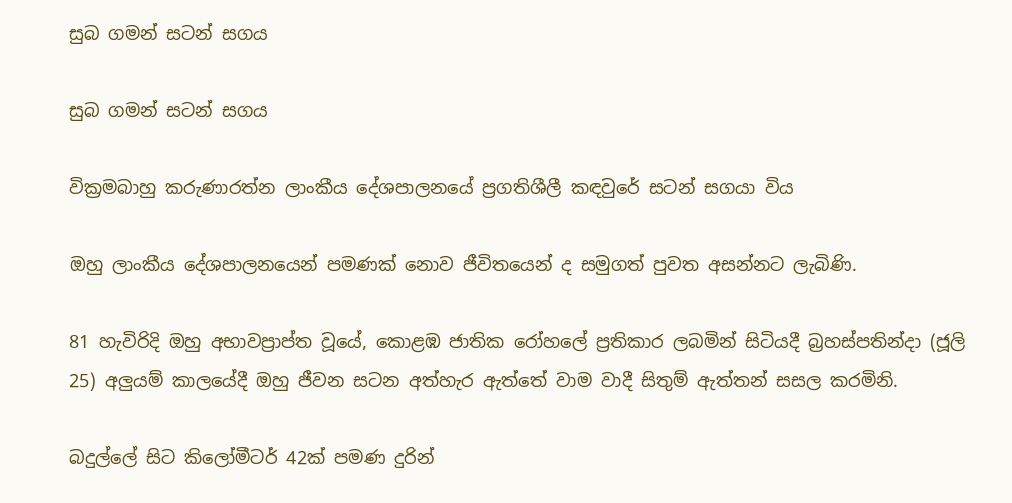සුබ ගමන් සටන් සගය

සුබ ගමන් සටන් සගය

වික්‍රමබාහු කරුණාරත්න ලාංකීය දේශපාලනයේ ප්‍රගතිශීලී කඳවුරේ සටන් සගයා විය

ඔහු ලාංකීය දේශපාලනයෙන් පමණක් නොව ජීවිතයෙන් ද සමුගත් පුවත අසන්නට ලැබිණි.

81 හැවිරිදි ඔහු අභාවප්‍රාප්ත වූයේ, කොළඹ ජාතික රෝහලේ ප්‍රතිකාර ලබමින් සිටියදී බ්‍රහස්පතින්දා (ජූලි 25) අලුයම් කාලයේදී ඔහු ජීවන සටන අත්හැර ඇත්තේ වාම වාදී සිතුම් ඇත්තන් සසල කරමිනි.

බදුල්ලේ සිට කිලෝමීටර් 42ක් පමණ දුරින්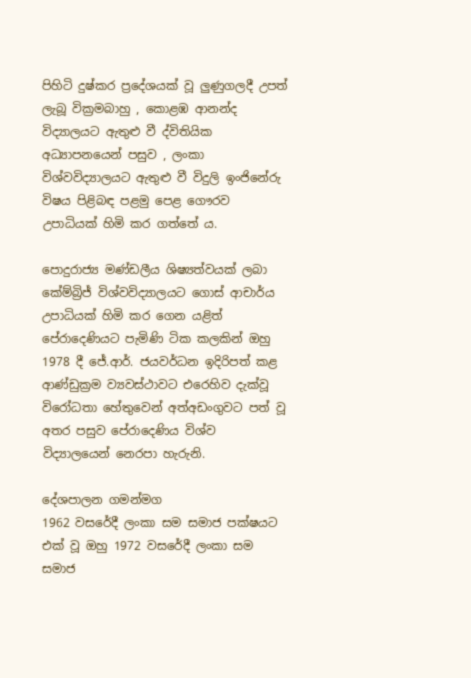පිහිටි දුෂ්කර ප්‍රදේශයක් වූ ලුණුගලදී උපත් ලැබූ වික්‍රමබාහු , කොළඹ ආනන්ද විද්‍යාලයට ඇතුළු වී ද්විතියික අධ්‍යාපනයෙන් පසුව , ලංකා විශ්වවිද්‍යාලයට ඇතුළු වී විදුලි ඉංජිනේරු විෂය පිළිබඳ පළමු පෙළ ගෞරව උපාධියක් හිමි කර ගත්තේ ය.

පොදුරාජ්‍ය මණ්ඩලීය ශිෂ්‍යත්වයක් ලබා කේම්බ්‍රිජ් විශ්වවිද්‍යාලයට ගොස් ආචාර්ය උපාධියක් හිමි කර ගෙන යළිත් පේරාදෙණියට පැමිණි ටික කලකින් ඔහු 1978 දී ජේ.ආර්. ජයවර්ධන ඉදිරිපත් කළ ආණ්ඩුක්‍රම ව්‍යවස්ථාවට එරෙහිව දැක්වූ විරෝධතා හේතුවෙන් අත්අඩංගුවට පත් වූ අතර පසුව පේරාදෙණිය විශ්ව විද්‍යාලයෙන් නෙරපා හැරුනි.

දේශපාලන ගමන්මග
1962 වසරේදී ලංකා සම සමාජ පක්ෂයට එක් වූ ඔහු 1972 වසරේදී ලංකා සම සමාජ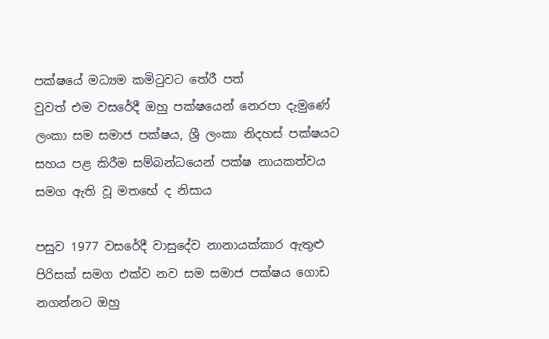පක්ෂයේ මධ්‍යම කමිටුවට තේරී පත්
වුවත් එම වසරේදී ඔහු පක්ෂයෙන් නෙරපා දැමුණේ ලංකා සම සමාජ පක්ෂය, ශ්‍රී ලංකා නිදහස් පක්ෂයට සහය පළ කිරීම සම්බන්ධයෙන් පක්ෂ නායකත්වය සමග ඇති වූ මතභේ ද නිසාය

පසුව 1977 වසරේදී වාසුදේව නානායක්කාර ඇතුළු පිරිසක් සමග එක්ව නව සම සමාජ පක්ෂය ගොඩ නගන්නට ඔහු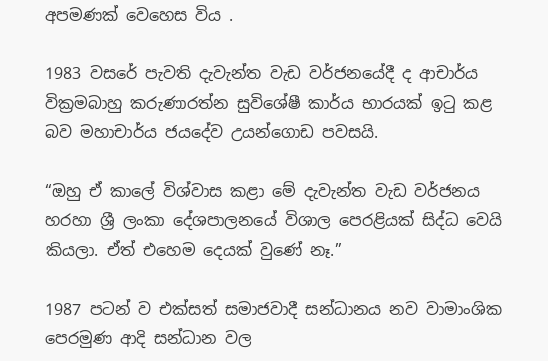අපමණක් වෙහෙස විය .

1983 වසරේ පැවති දැවැන්ත වැඩ වර්ජනයේදී ද ආචාර්ය වික්‍රමබාහු කරුණාරත්න සුවිශේෂී කාර්ය භාරයක් ඉටු කළ බව මහාචාර්ය ජයදේව උයන්ගොඩ පවසයි.

“ඔහු ඒ කාලේ විශ්වාස කළා මේ දැවැන්ත වැඩ වර්ජනය හරහා ශ්‍රී ලංකා දේශපාලනයේ විශාල පෙරළියක් සිද්ධ වෙයි කියලා. ඒත් එහෙම දෙයක් වුණේ නෑ.”

1987 පටන් ව එක්සත් සමාජවාදී සන්ධානය නව වාමාංශික පෙරමුණ ආදි සන්ධාන වල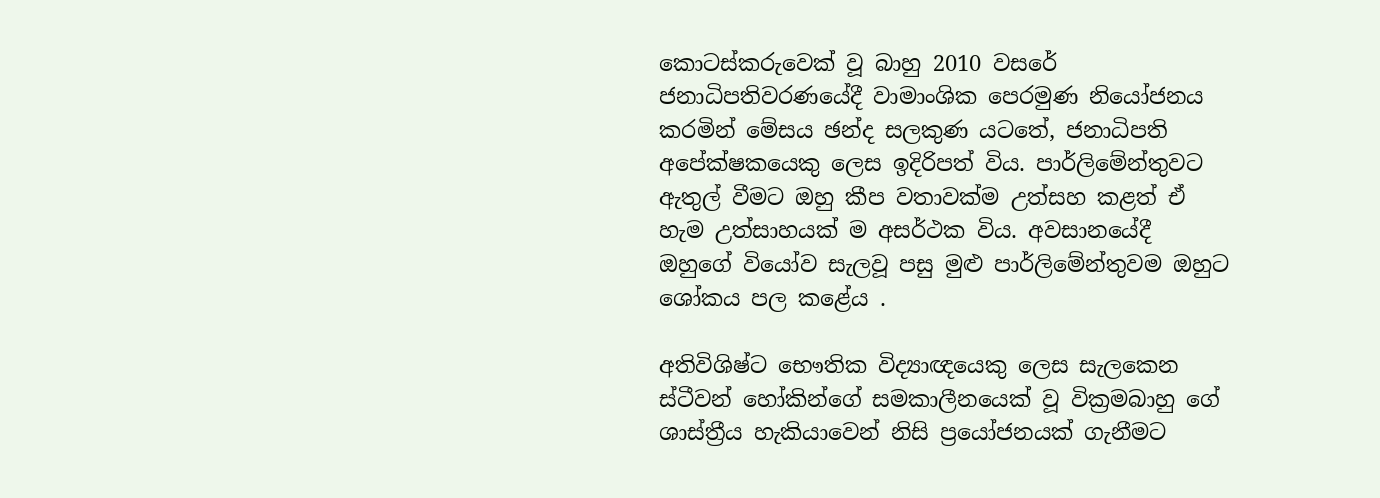කොටස්කරුවෙක් වූ බාහු 2010 වසරේ ජනාධිපතිවරණයේදී වාමාංශික පෙරමුණ නියෝජනය කරමින් මේසය ඡන්ද සලකුණ යටතේ, ජනාධිපති අපේක්ෂකයෙකු ලෙස ඉදිරිපත් විය. පාර්ලිමේන්තුවට ඇතුල් වීමට ඔහු කීප වතාවක්ම උත්සහ කළත් ඒ හැම උත්සාහයක් ම අසර්ථක විය. අවසානයේදී ඔහුගේ වියෝව සැලවූ පසු මුළු පාර්ලිමේන්තුවම ඔහුට ශෝකය පල කළේය .

අතිවිශිෂ්ට භෞතික විද්‍යාඥයෙකු ලෙස සැලකෙන ස්ටීවන් හෝකින්ගේ සමකාලීනයෙක් වූ වික්‍රමබාහු ගේ ශාස්ත්‍රීය හැකියාවෙන් නිසි ප්‍රයෝජනයක් ගැනීමට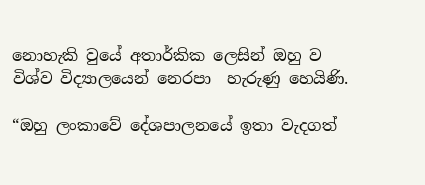නොහැකි වුයේ අතාර්කික ලෙසින් ඔහු ව විශ්ව විද්‍යාලයෙන් නෙරපා  හැරුණු හෙයිණි.

“ඔහු ලංකාවේ දේශපාලනයේ ඉතා වැදගත්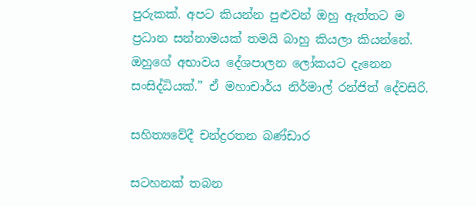පුරුකක්. අපට කියන්න පුළුවන් ඔහු ඇත්තට ම ප්‍රධාන සන්නාමයක් තමයි බාහු කියලා කියන්නේ. ඔහුගේ අභාවය දේශපාලන ලෝකයට දැනෙන සංසිද්ධියක්.” ඒ මහාචාර්ය නිර්මාල් රන්ජිත් දේවසිරි.

සහිත්‍යවේදී චන්ද්‍රරතන බණ්ඩාර

සටහනක් තබන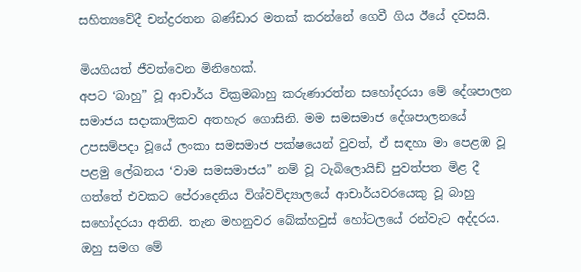සහිත්‍යවේදී චන්ද්‍රරතන බණ්ඩාර මතක් කරන්නේ ගෙවී ගිය ඊයේ දවසයි.

මියගියත් ජීවත්වෙන මිනිහෙක්.
අපට ‘බාහු” වූ ආචාර්ය වික්‍රමබාහු කරුණාරත්න සහෝදරයා මේ දේශපාලන සමාජය සදාකාලිකව අතහැර ගොසිනි. මම සමසමාජ දේශපාලනයේ උපසම්පදා වූයේ ලංකා සමසමාජ පක්ෂයෙන් වුවත්, ඒ සඳහා මා පෙළඹ වූ පළමු ලේඛනය ‘වාම සමසමාජය” නම් වූ ටැබිලොයිඩ් පුවත්පත මිළ දී ගත්තේ එවකට පේරාදෙනිය විශ්වවිද්‍යාලයේ ආචාර්යවරයෙකු වූ බාහු සහෝදරයා අතිනි. තැන මහනුවර බේක්හවුස් හෝටලයේ රන්වැට අද්දරය. ඔහු සමග මේ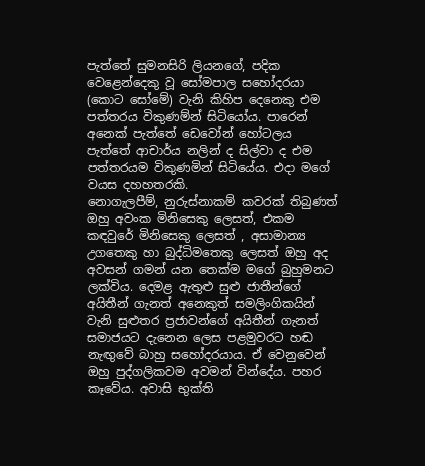පැත්තේ සුමනසිරි ලියනගේ, පදික වෙළෙන්දෙකු වූ සෝමපාල සහෝදරයා (කොට සෝමේ) වැනි කිහිප දෙනෙකු එම පත්තරය විකුණම්න් සිටියෝය. පාරෙන් අනෙක් පැත්තේ ඩෙවෝන් හෝටලය පැත්තේ ආචාර්ය නලින් ද සිල්වා ද එම පත්තරයම විකුණමින් සිටියේය. එදා මගේ වයස දහහතරකි.
නොගැලපීම්, නුරුස්නාකම් කවරක් තිබුණත් ඔහු අවංක මිනිසෙකු ලෙසත්, එකම කඳවුරේ මිනිසෙකු ලෙසත් , අසාමාන්‍ය උගතෙකු හා බුද්ධිමතෙකු ලෙසත් ඔහු අද අවසන් ගමන් යන තෙක්ම මගේ බුහුමනට ලක්විය. දෙමළ ඇතුළු සුළු ජාතීන්ගේ අයිතීන් ගැනත් අනෙකුත් සමලිංගිකයින් වැනි සුළුතර ප්‍රජාවන්ගේ අයිතීන් ගැනත් සමාජයට දැනෙන ලෙස පළමුවරට හඬ නැඟුවේ බාහු සහෝදරයාය. ඒ වෙනුවෙන් ඔහු පුද්ගලිකවම අවමන් වින්දේය. පහර කෑවේය. අවාසි භුක්ති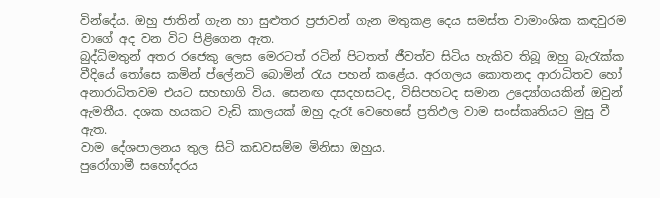වින්දේය. ඔහු ජාතින් ගැන හා සුළුතර ප්‍රජාවන් ගැන මතුකළ දෙය සමස්ත වාමාංශික කඳවුරම වාගේ අද වන විට පිළිගෙන ඇත.
බුද්ධිමතුන් අතර රජෙකු ලෙස මෙරටත් රටින් පිටතත් ජීවත්ව සිටිය හැකිව තිබූ ඔහු බැරැක්ක වීදියේ තෝසෙ කමින් ප්ලේනටි බොමින් රැය පහන් කළේය. අරගලය කොතනද ආරාධිතව හෝ අනාරාධිතවම එයට සහභාගි විය. සෙනඟ දසදහසටද, විසිපහටද සමාන උද්‍යෝගයකින් ඔවුන් ඇමතීය. දශක හයකට වැඩි කාලයක් ඔහු දැරෑ වෙහෙසේ ප්‍රතිඵල වාම සංස්කෘතියට මුසු වී ඇත.
වාම දේශපාලනය තුල සිටි කඩවසම්ම මිනිසා ඔහුය.
පුරෝගාමී සහෝදරය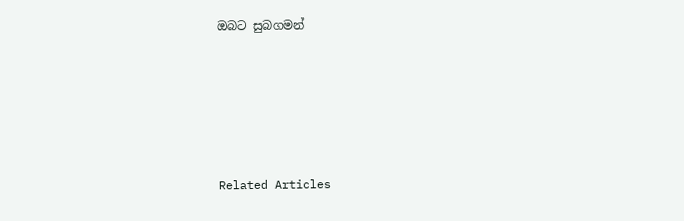ඔබට සුබගමන්





Related Articles